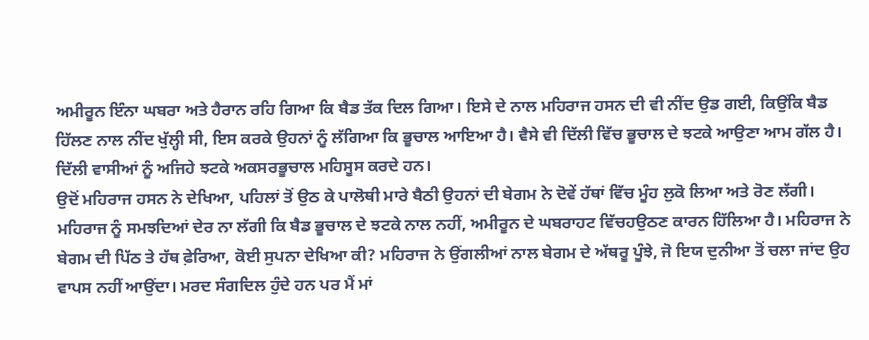ਅਮੀਰੂਨ ਇੰਨਾ ਘਬਰਾ ਅਤੇ ਹੈਰਾਨ ਰਹਿ ਗਿਆ ਕਿ ਬੈਡ ਤੱਕ ਦਿਲ ਗਿਆ। ਇਸੇ ਦੇ ਨਾਲ ਮਹਿਰਾਜ ਹਸਨ ਦੀ ਵੀ ਨੀਂਦ ਉਡ ਗਈ, ਕਿਉਂਕਿ ਬੈਡ ਹਿੱਲਣ ਨਾਲ ਨੀਂਦ ਖੁੱਲ੍ਹੀ ਸੀ, ਇਸ ਕਰਕੇ ਉਹਨਾਂ ਨੂੰ ਲੱਗਿਆ ਕਿ ਭੂਚਾਲ ਆਇਆ ਹੈ। ਵੈਸੇ ਵੀ ਦਿੱਲੀ ਵਿੱਚ ਭੂਚਾਲ ਦੇ ਝਟਕੇ ਆਉਣਾ ਆਮ ਗੱਲ ਹੈ। ਦਿੱਲੀ ਵਾਸੀਆਂ ਨੂੰ ਅਜਿਹੇ ਝਟਕੇ ਅਕਸਰਭੂਚਾਲ ਮਹਿਸੂਸ ਕਰਦੇ ਹਨ।
ਉਦੋਂ ਮਹਿਰਾਜ ਹਸਨ ਨੇ ਦੇਖਿਆ, ਪਹਿਲਾਂ ਤੋਂ ਉਠ ਕੇ ਪਾਲੋਥੀ ਮਾਰੇ ਬੈਠੀ ਉਹਨਾਂ ਦੀ ਬੇਗਮ ਨੇ ਦੋਵੇਂ ਹੱਥਾਂ ਵਿੱਚ ਮੂੰਹ ਲੁਕੋ ਲਿਆ ਅਤੇ ਰੋਣ ਲੱਗੀ। ਮਹਿਰਾਜ ਨੂੰ ਸਮਝਦਿਆਂ ਦੇਰ ਨਾ ਲੱਗੀ ਕਿ ਬੈਡ ਭੂਚਾਲ ਦੇ ਝਟਕੇ ਨਾਲ ਨਹੀਂ, ਅਮੀਰੂਨ ਦੇ ਘਬਰਾਹਟ ਵਿੱਚਹਉਠਣ ਕਾਰਨ ਹਿੱਲਿਆ ਹੈ। ਮਹਿਰਾਜ ਨੇ ਬੇਗਮ ਦੀ ਪਿੱਠ ਤੇ ਹੱਥ ਫ਼ੇਰਿਆ, ਕੋਈ ਸੁਪਨਾ ਦੇਖਿਆ ਕੀ? ਮਹਿਰਾਜ ਨੇ ਉਂਗਲੀਆਂ ਨਾਲ ਬੇਗਮ ਦੇ ਅੱਥਰੂ ਪੂੰਝੇ, ਜੋ ਇਯ ਦੁਨੀਆ ਤੋਂ ਚਲਾ ਜਾਂਦ ਉਹ ਵਾਪਸ ਨਹੀਂ ਆਉਂਦਾ। ਮਰਦ ਸੰਗਦਿਲ ਹੁੰਦੇ ਹਨ ਪਰ ਮੈਂ ਮਾਂ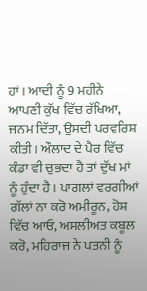ਹਾਂ। ਆਦੀ ਨੂੰ 9 ਮਹੀਨੇ ਆਪਣੀ ਕੁੱਖ ਵਿੱਚ ਰੱਖਿਆ, ਜਨਮ ਦਿੱਤਾ, ਉਸਦੀ ਪਰਵਰਿਸ਼ ਕੀਤੀ। ਔਲਾਦ ਦੇ ਪੈਰ ਵਿੱਚ ਕੰਡਾ ਵੀ ਚੁਭਦਾ ਹੈ ਤਾਂ ਦੁੱਖ ਮਾਂ ਨੂੰ ਹੁੰਦਾ ਹੈ। ਪਾਗਲਾਂ ਵਰਗੀਆਂ ਗੱਲਾਂ ਨਾ ਕਰੋ ਅਮੀਰੂਨ, ਹੋਸ਼ ਵਿੱਚ ਆਓ, ਅਸਲੀਅਤ ਕਬੂਲ ਕਰੋ, ਮਹਿਰਾਜ ਨੇ ਪਤਨੀ ਨੂੰ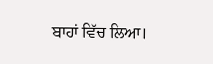ਬਾਹਾਂ ਵਿੱਚ ਲਿਆ।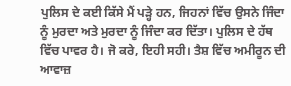ਪੁਲਿਸ ਦੇ ਕਈ ਕਿੱਸੇ ਮੈਂ ਪੜ੍ਹੇ ਹਨ, ਜਿਹਨਾਂ ਵਿੱਚ ਉਸਨੇ ਜਿੰਦਾ ਨੂੰ ਮੁਰਦਾ ਅਤੇ ਮੁਰਦਾ ਨੂੰ ਜਿੰਦਾ ਕਰ ਦਿੱਤਾ। ਪੁਲਿਸ ਦੇ ਹੱਥ ਵਿੱਚ ਪਾਵਰ ਹੈ। ਜੋ ਕਰੇ, ਇਹੀ ਸਹੀ। ਤੈਸ਼ ਵਿੱਚ ਅਮੀਰੂਨ ਦੀ ਆਵਾਜ਼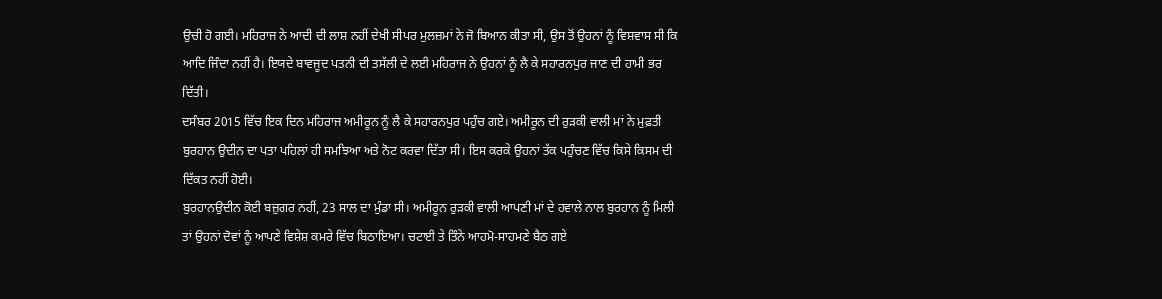ਉਚੀ ਹੋ ਗਈ। ਮਹਿਰਾਜ ਨੇ ਆਦੀ ਦੀ ਲਾਸ਼ ਨਹੀਂ ਦੇਖੀ ਸੀਪਰ ਮੁਲਜ਼ਮਾਂ ਨੇ ਜੋ ਬਿਆਨ ਕੀਤਾ ਸੀ, ਉਸ ਤੋਂ ਉਹਨਾਂ ਨੂੰ ਵਿਸ਼ਵਾਸ ਸੀ ਕਿ ਆਦਿ ਜਿੰਦਾ ਨਹੀਂ ਹੈ। ਇਯਦੇ ਬਾਵਜੂਦ ਪਤਨੀ ਦੀ ਤਸੱਲੀ ਦੇ ਲਈ ਮਹਿਰਾਜ ਨੇ ਉਹਨਾਂ ਨੂੰ ਲੈ ਕੇ ਸਹਾਰਨਪੁਰ ਜਾਣ ਦੀ ਹਾਮੀ ਭਰ ਦਿੱਤੀ।
ਦਸੰਬਰ 2015 ਵਿੱਚ ਇਕ ਦਿਨ ਮਹਿਰਾਜ ਅਮੀਰੂਨ ਨੂੰ ਲੈ ਕੇ ਸਹਾਰਨਪੁਰ ਪਹੁੰਚ ਗਏ। ਅਮੀਰੂਨ ਦੀ ਰੁੜਕੀ ਵਾਲੀ ਮਾਂ ਨੇ ਮੁਫ਼ਤੀ ਬੁਰਹਾਨ ਉਦੀਨ ਦਾ ਪਤਾ ਪਹਿਲਾਂ ਹੀ ਸਮਝਿਆ ਅਤੇ ਨੋਟ ਕਰਵਾ ਦਿੱਤਾ ਸੀ। ਇਸ ਕਰਕੇ ਉਹਨਾਂ ਤੱਕ ਪਹੁੰਚਣ ਵਿੱਚ ਕਿਸੇ ਕਿਸਮ ਦੀ ਦਿੱਕਤ ਨਹੀਂ ਹੋਈ।
ਬੁਰਹਾਨਉਦੀਨ ਕੋਈ ਬਜ਼ੁਗਰ ਨਹੀਂ, 23 ਸਾਲ ਦਾ ਮੁੰਡਾ ਸੀ। ਅਮੀਰੂਨ ਰੁੜਕੀ ਵਾਲੀ ਆਪਣੀ ਮਾਂ ਦੇ ਹਵਾਲੇ ਨਾਲ ਬੁਰਹਾਨ ਨੂੰ ਮਿਲੀ ਤਾਂ ਉਹਨਾਂ ਦੋਵਾਂ ਨੂੰ ਆਪਣੇ ਵਿਸ਼ੇਸ਼ ਕਮਰੇ ਵਿੱਚ ਬਿਠਾਇਆ। ਚਟਾਈ ਤੇ ਤਿੰਨੇ ਆਹਮੋ-ਸਾਹਮਣੇ ਬੈਠ ਗਏ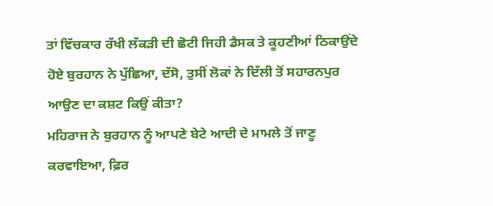ਤਾਂ ਵਿੱਚਕਾਰ ਰੱਖੀ ਲੱਕੜੀ ਦੀ ਛੋਟੀ ਜਿਹੀ ਡੈਸਕ ਤੇ ਕੂਹਣੀਆਂ ਠਿਕਾਉਂਦੇ ਹੋਏ ਬੁਰਹਾਨ ਨੇ ਪੁੱਛਿਆ, ਦੱਸੋ, ਤੁਸੀਂ ਲੋਕਾਂ ਨੇ ਦਿੱਲੀ ਤੋਂ ਸਹਾਰਨਪੁਰ ਆਉਣ ਦਾ ਕਸ਼ਟ ਕਿਉਂ ਕੀਤਾ?
ਮਹਿਰਾਜ ਨੇ ਬੁਰਹਾਨ ਨੂੰ ਆਪਣੇ ਬੇਟੇ ਆਦੀ ਦੇ ਮਾਮਲੇ ਤੋਂ ਜਾਣੂ ਕਰਵਾਇਆ, ਫ਼ਿਰ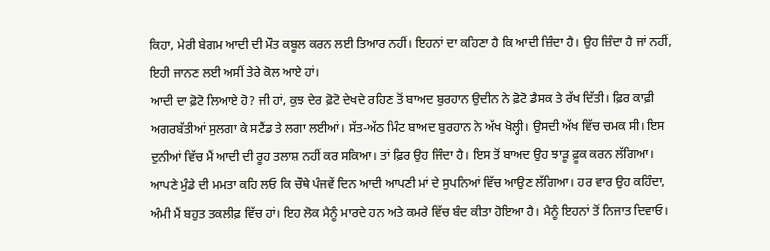ਕਿਹਾ, ਮੇਰੀ ਬੇਗਮ ਆਦੀ ਦੀ ਮੌਤ ਕਬੂਲ ਕਰਨ ਲਈ ਤਿਆਰ ਨਹੀਂ। ਇਹਨਾਂ ਦਾ ਕਹਿਣਾ ਹੈ ਕਿ ਆਦੀ ਜ਼ਿੰਦਾ ਹੈ। ਉਹ ਜ਼ਿੰਦਾ ਹੈ ਜਾਂ ਨਹੀਂ, ਇਹੀ ਜਾਨਣ ਲਈ ਅਸੀਂ ਤੇਰੇ ਕੋਲ ਆਏ ਹਾਂ।
ਆਦੀ ਦਾ ਫ਼ੋਟੋ ਲਿਆਏ ਹੋ? ਜੀ ਹਾਂ, ਕੁਝ ਦੇਰ ਫ਼ੋਟੋ ਦੇਖਦੇ ਰਹਿਣ ਤੋਂ ਬਾਅਦ ਬੁਰਹਾਨ ਉਦੀਨ ਨੇ ਫ਼ੋਟੋ ਡੈਸਕ ਤੇ ਰੱਖ ਦਿੱਤੀ। ਫ਼ਿਰ ਕਾਫ਼ੀ ਅਗਰਬੱਤੀਆਂ ਸੁਲਗਾ ਕੇ ਸਟੈਂਡ ਤੇ ਲਗਾ ਲਈਆਂ। ਸੱਤ-ਅੱਠ ਮਿੰਟ ਬਾਅਦ ਬੁਰਹਾਨ ਨੇ ਅੱਖ ਖੋਲ੍ਹੀ। ਉਸਦੀ ਅੱਖ ਵਿੱਚ ਚਮਕ ਸੀ। ਇਸ ਦੁਨੀਆਂ ਵਿੱਚ ਮੈਂ ਆਦੀ ਦੀ ਰੂਹ ਤਲਾਸ਼ ਨਹੀਂ ਕਰ ਸਕਿਆ। ਤਾਂ ਫ਼ਿਰ ਉਹ ਜਿੰਦਾ ਹੈ। ਇਸ ਤੋਂ ਬਾਅਦ ਉਹ ਝਾੜੂ ਫ਼ੂਕ ਕਰਨ ਲੱਗਿਆ। ਆਪਣੇ ਮੁੰਡੇ ਦੀ ਮਮਤਾ ਕਹਿ ਲਓ ਕਿ ਚੌਥੇ ਪੰਜਵੇਂ ਦਿਨ ਆਦੀ ਆਪਣੀ ਮਾਂ ਦੇ ਸੁਪਨਿਆਂ ਵਿੱਚ ਆਉਣ ਲੱਗਿਆ। ਹਰ ਵਾਰ ਉਹ ਕਹਿੰਦਾ, ਅੰਮੀ ਮੈਂ ਬਹੁਤ ਤਕਲੀਫ਼ ਵਿੱਚ ਹਾਂ। ਇਹ ਲੋਕ ਮੈਨੂੰ ਮਾਰਦੇ ਹਨ ਅਤੇ ਕਮਰੇ ਵਿੱਚ ਬੰਦ ਕੀਤਾ ਹੋਇਆ ਹੈ। ਮੈਨੂੰ ਇਹਨਾਂ ਤੋਂ ਨਿਜਾਤ ਦਿਵਾਓ।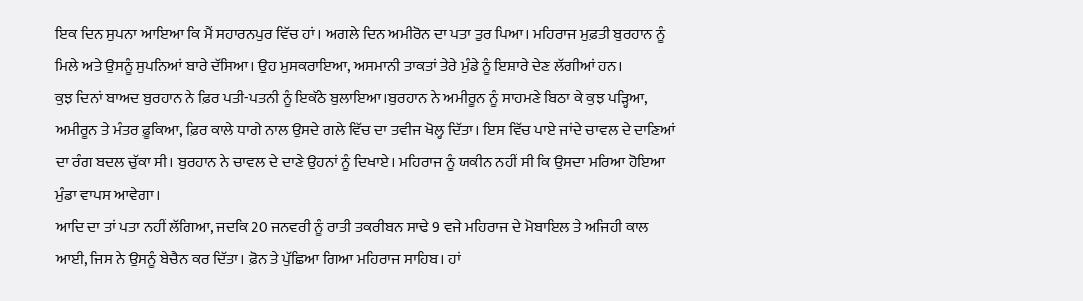ਇਕ ਦਿਨ ਸੁਪਨਾ ਆਇਆ ਕਿ ਮੈਂ ਸਹਾਰਨਪੁਰ ਵਿੱਚ ਹਾਂ। ਅਗਲੇ ਦਿਨ ਅਮੀਰੋਨ ਦਾ ਪਤਾ ਤੁਰ ਪਿਆ। ਮਹਿਰਾਜ ਮੁਫ਼ਤੀ ਬੁਰਹਾਨ ਨੂੰ ਮਿਲੇ ਅਤੇ ਉਸਨੂੰ ਸੁਪਨਿਆਂ ਬਾਰੇ ਦੱਸਿਆ। ਉਹ ਮੁਸਕਰਾਇਆ, ਅਸਮਾਨੀ ਤਾਕਤਾਂ ਤੇਰੇ ਮੁੰਡੇ ਨੂੰ ਇਸ਼ਾਰੇ ਦੇਣ ਲੱਗੀਆਂ ਹਨ।
ਕੁਝ ਦਿਨਾਂ ਬਾਅਦ ਬੁਰਹਾਨ ਨੇ ਫ਼ਿਰ ਪਤੀ-ਪਤਨੀ ਨੂੰ ਇਕੱਠੇ ਬੁਲਾਇਆ।ਬੁਰਹਾਨ ਨੇ ਅਮੀਰੂਨ ਨੂੰ ਸਾਹਮਣੇ ਬਿਠਾ ਕੇ ਕੁਝ ਪੜ੍ਹਿਆ, ਅਮੀਰੂਨ ਤੇ ਮੰਤਰ ਫ਼ੂਕਿਆ, ਫ਼ਿਰ ਕਾਲੇ ਧਾਗੇ ਨਾਲ ਉਸਦੇ ਗਲੇ ਵਿੱਚ ਦਾ ਤਵੀਜ ਖੋਲ੍ਹ ਦਿੱਤਾ। ਇਸ ਵਿੱਚ ਪਾਏ ਜਾਂਦੇ ਚਾਵਲ ਦੇ ਦਾਣਿਆਂ ਦਾ ਰੰਗ ਬਦਲ ਚੁੱਕਾ ਸੀ। ਬੁਰਹਾਨ ਨੇ ਚਾਵਲ ਦੇ ਦਾਣੇ ਉਹਨਾਂ ਨੂੰ ਦਿਖਾਏ। ਮਹਿਰਾਜ ਨੂੰ ਯਕੀਨ ਨਹੀਂ ਸੀ ਕਿ ਉਸਦਾ ਮਰਿਆ ਹੋਇਆ ਮੁੰਡਾ ਵਾਪਸ ਆਵੇਗਾ।
ਆਦਿ ਦਾ ਤਾਂ ਪਤਾ ਨਹੀਂ ਲੱਗਿਆ, ਜਦਕਿ 20 ਜਨਵਰੀ ਨੂੰ ਰਾਤੀ ਤਕਰੀਬਨ ਸਾਢੇ 9 ਵਜੇ ਮਹਿਰਾਜ ਦੇ ਮੋਬਾਇਲ ਤੇ ਅਜਿਹੀ ਕਾਲ ਆਈ, ਜਿਸ ਨੇ ਉਸਨੂੰ ਬੇਚੈਨ ਕਰ ਦਿੱਤਾ। ਫ਼ੋਨ ਤੇ ਪੁੱਛਿਆ ਗਿਆ ਮਹਿਰਾਜ ਸਾਹਿਬ। ਹਾਂ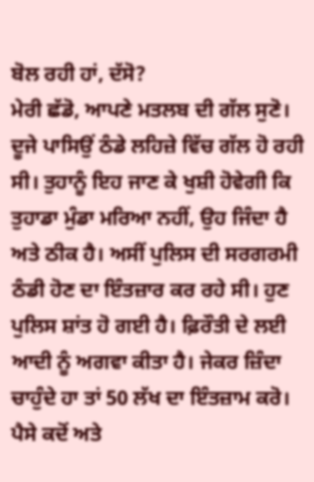ਬੋਲ ਰਹੀ ਹਾਂ, ਦੱਸੋ?
ਮੇਰੀ ਛੱਡੋ, ਆਪਣੇ ਮਤਲਬ ਦੀ ਗੱਲ ਸੁਣੋ। ਦੂਜੇ ਪਾਸਿਉਂ ਠੰਡੇ ਲਹਿਜ਼ੇ ਵਿੱਚ ਗੱਲ ਹੋ ਰਹੀ ਸੀ। ਤੁਹਾਨੂੰ ਇਹ ਜਾਣ ਕੇ ਖੁਸ਼ੀ ਹੋਵੇਗੀ ਕਿ ਤੁਹਾਡਾ ਮੁੰਡਾ ਮਰਿਆ ਨਹੀਂ, ਉਹ ਜਿੰਦਾ ਹੈ ਅਤੇ ਠੀਕ ਹੈ। ਅਸੀਂ ਪੁਲਿਸ ਦੀ ਸਰਗਰਮੀ ਠੰਡੀ ਹੋਣ ਦਾ ਇੰਤਜ਼ਾਰ ਕਰ ਰਹੇ ਸੀ। ਹੁਣ ਪੁਲਿਸ ਸ਼ਾਂਤ ਹੋ ਗਈ ਹੈ। ਫ਼ਿਰੌਤੀ ਦੇ ਲਈ ਆਦੀ ਨੂੰ ਅਗਵਾ ਕੀਤਾ ਹੈ। ਜੇਕਰ ਜ਼ਿੰਦਾ ਚਾਹੁੰਦੇ ਹਾ ਤਾਂ 50 ਲੱਖ ਦਾ ਇੰਤਜ਼ਾਮ ਕਰੋ। ਪੈਸੇ ਕਦੋਂ ਅਤੇ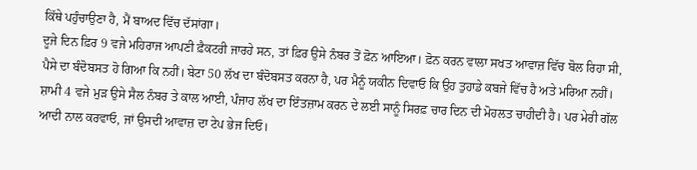ਕਿੱਥੇ ਪਹੁੰਚਾਉਣਾ ਹੈ, ਮੈਂ ਬਾਅਦ ਵਿੱਚ ਦੱਸਾਂਗਾ।
ਦੂਜੇ ਦਿਨ ਫ਼ਿਰ 9 ਵਜੇ ਮਹਿਰਾਜ ਆਪਣੀ ਫ਼ੈਕਟਰੀ ਜਾਰਹੇ ਸਨ, ਤਾਂ ਫ਼ਿਰ ਉਸੇ ਨੰਬਰ ਤੋਂ ਫ਼ੋਨ ਆਇਆ। ਫ਼ੋਨ ਕਰਨ ਵਾਲਾ ਸਖਤ ਆਵਾਜ਼ ਵਿੱਚ ਬੋਲ ਰਿਹਾ ਸੀ, ਪੈਸੇ ਦਾ ਬੰਦੋਬਸਤ ਹੋ ਗਿਆ ਕਿ ਨਹੀਂ। ਬੇਟਾ 50 ਲੱਖ ਦਾ ਬੰਦੋਬਸਤ ਕਰਨਾ ਹੈ, ਪਰ ਮੈਨੂੰ ਯਕੀਨ ਦਿਵਾਓ ਕਿ ਉਹ ਤੁਹਾਡੇ ਕਬਜੇ ਵਿੱਚ ਹੈ ਅਤੇ ਮਰਿਆ ਨਹੀਂ।
ਸ਼ਾਮੀ 4 ਵਜੇ ਮੁੜ ਉਸੇ ਸੈਲ ਨੰਬਰ ਤੇ ਕਾਲ ਆਈ, ਪੰਜਾਹ ਲੱਖ ਦਾ ਇੰਤਜ਼ਾਮ ਕਰਨ ਦੇ ਲਈ ਸਾਨੂੰ ਸਿਰਫ਼ ਚਾਰ ਦਿਨ ਦੀ ਮੋਹਲਤ ਚਾਹੀਦੀ ਹੈ। ਪਰ ਮੇਰੀ ਗੱਲ ਆਦੀ ਨਾਲ ਕਰਵਾਓ, ਜਾਂ ਉਸਦੀ ਆਵਾਜ਼ ਦਾ ਟੇਪ ਭੇਜ ਦਿਓ।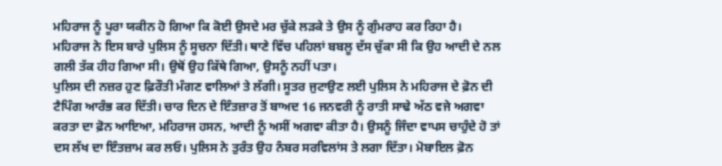ਮਹਿਰਾਜ ਨੂੰ ਪੂਰਾ ਯਕੀਨ ਹੋ ਗਿਆ ਕਿ ਕੋਈ ਉਸਦੇ ਮਰ ਚੁੱਕੇ ਲੜਕੇ ਤੇ ਉਸ ਨੂੰ ਗੁੰਮਰਾਹ ਕਰ ਰਿਹਾ ਹੈ। ਮਹਿਰਾਜ ਨੇ ਇਸ ਬਾਰੇ ਪੁਲਿਸ ਨੂੰ ਸੂਚਨਾ ਦਿੱਤੀ। ਥਾਣੇ ਵਿੱਚ ਪਹਿਲਾਂ ਬਬਲੂ ਦੱਸ ਚੁੱਕਾ ਸੀ ਕਿ ਉਹ ਆਦੀ ਦੇ ਨਲ ਗਲੀ ਤੱਕ ਹੀਹ ਗਿਆ ਸੀ। ਉਥੋਂ ਉਹ ਕਿੱਥੇ ਗਿਆ, ਉਸਨੂੰ ਨਹੀਂ ਪਤਾ।
ਪੁਲਿਸ ਦੀ ਨਜ਼ਰ ਹੁਣ ਫ਼ਿਰੌਤੀ ਮੰਗਣ ਵਾਲਿਆਂ ਤੇ ਲੱਗੀ। ਸੂਤਰ ਜੁਟਾਉਣ ਲਈ ਪੁਲਿਸ ਨੇ ਮਹਿਰਾਜ ਦੇ ਫ਼ੋਨ ਦੀ ਟੈਪਿੰਗ ਆਰੰਭ ਕਰ ਦਿੱਤੀ। ਚਾਰ ਦਿਨ ਦੇ ਇੰਤਜ਼ਾਰ ਤੋਂ ਬਾਅਦ 16 ਜਨਵਰੀ ਨੂੰ ਰਾਤੀ ਸਾਢੇ ਅੱਠ ਵਜੇ ਅਗਵਾ ਕਰਤਾ ਦਾ ਫ਼ੋਨ ਆਇਆ, ਮਹਿਰਾਜ ਹਸਨ, ਆਦੀ ਨੂੰ ਅਸੀਂ ਅਗਵਾ ਕੀਤਾ ਹੈ। ਉਸਨੂੰ ਜਿੰਦਾ ਵਾਪਸ ਚਾਹੁੰਦੇ ਹੋ ਤਾਂ ਦਸ ਲੱਖ ਦਾ ਇੰਤਜ਼ਾਮ ਕਰ ਲਓ। ਪੁਲਿਸ ਨੇ ਤੁਰੰਤ ਉਹ ਨੰਬਰ ਸਰਵਿਲਾਂਸ ਤੇ ਲਗਾ ਦਿੱਤਾ। ਮੋਬਾਇਲ ਫ਼ੋਨ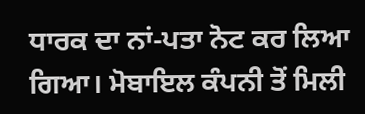ਧਾਰਕ ਦਾ ਨਾਂ-ਪਤਾ ਨੋਟ ਕਰ ਲਿਆ ਗਿਆ। ਮੋਬਾਇਲ ਕੰਪਨੀ ਤੋਂ ਮਿਲੀ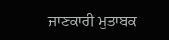ਜਾਣਕਾਰੀ ਮੁਤਾਬਕ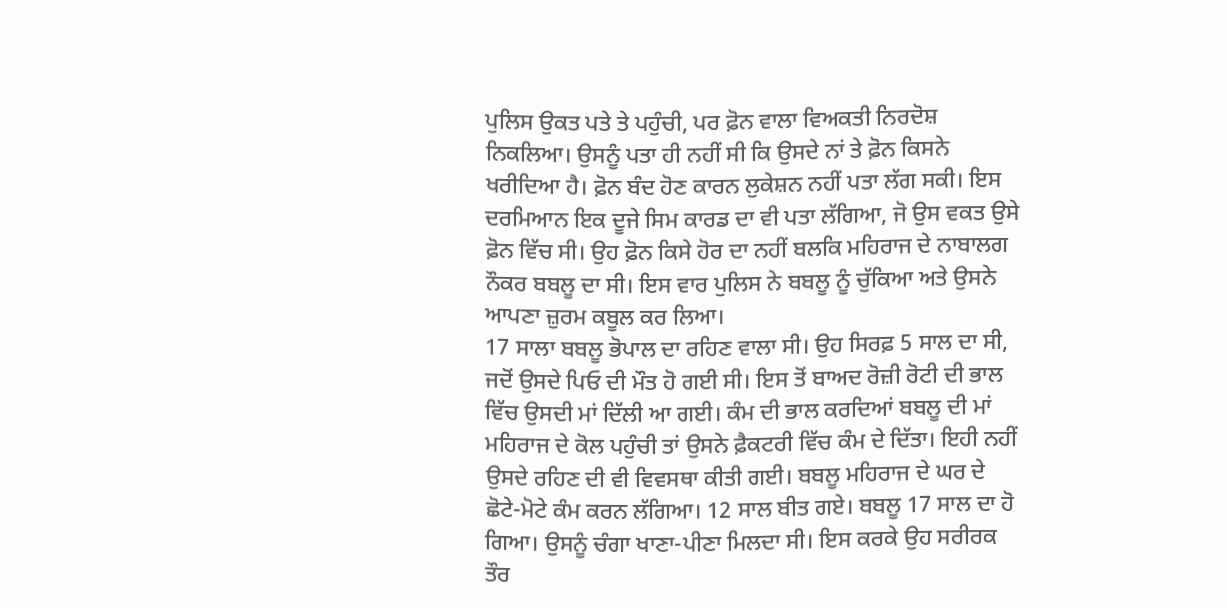ਪੁਲਿਸ ਉਕਤ ਪਤੇ ਤੇ ਪਹੁੰਚੀ, ਪਰ ਫ਼ੋਨ ਵਾਲਾ ਵਿਅਕਤੀ ਨਿਰਦੋਸ਼ ਨਿਕਲਿਆ। ਉਸਨੂੰ ਪਤਾ ਹੀ ਨਹੀਂ ਸੀ ਕਿ ਉਸਦੇ ਨਾਂ ਤੇ ਫ਼ੋਨ ਕਿਸਨੇ ਖਰੀਦਿਆ ਹੈ। ਫ਼ੋਨ ਬੰਦ ਹੋਣ ਕਾਰਨ ਲੁਕੇਸ਼ਨ ਨਹੀਂ ਪਤਾ ਲੱਗ ਸਕੀ। ਇਸ ਦਰਮਿਆਨ ਇਕ ਦੂਜੇ ਸਿਮ ਕਾਰਡ ਦਾ ਵੀ ਪਤਾ ਲੱਗਿਆ, ਜੋ ਉਸ ਵਕਤ ਉਸੇ ਫ਼ੋਨ ਵਿੱਚ ਸੀ। ਉਹ ਫ਼ੋਨ ਕਿਸੇ ਹੋਰ ਦਾ ਨਹੀਂ ਬਲਕਿ ਮਹਿਰਾਜ ਦੇ ਨਾਬਾਲਗ ਨੌਕਰ ਬਬਲੂ ਦਾ ਸੀ। ਇਸ ਵਾਰ ਪੁਲਿਸ ਨੇ ਬਬਲੂ ਨੂੰ ਚੁੱਕਿਆ ਅਤੇ ਉਸਨੇ ਆਪਣਾ ਜ਼ੁਰਮ ਕਬੂਲ ਕਰ ਲਿਆ।
17 ਸਾਲਾ ਬਬਲੂ ਭੋਪਾਲ ਦਾ ਰਹਿਣ ਵਾਲਾ ਸੀ। ਉਹ ਸਿਰਫ਼ 5 ਸਾਲ ਦਾ ਸੀ, ਜਦੋਂ ਉਸਦੇ ਪਿਓ ਦੀ ਮੌਤ ਹੋ ਗਈ ਸੀ। ਇਸ ਤੋਂ ਬਾਅਦ ਰੋਜ਼ੀ ਰੋਟੀ ਦੀ ਭਾਲ ਵਿੱਚ ਉਸਦੀ ਮਾਂ ਦਿੱਲੀ ਆ ਗਈ। ਕੰਮ ਦੀ ਭਾਲ ਕਰਦਿਆਂ ਬਬਲੂ ਦੀ ਮਾਂ ਮਹਿਰਾਜ ਦੇ ਕੋਲ ਪਹੁੰਚੀ ਤਾਂ ਉਸਨੇ ਫ਼ੈਕਟਰੀ ਵਿੱਚ ਕੰਮ ਦੇ ਦਿੱਤਾ। ਇਹੀ ਨਹੀਂ ਉਸਦੇ ਰਹਿਣ ਦੀ ਵੀ ਵਿਵਸਥਾ ਕੀਤੀ ਗਈ। ਬਬਲੂ ਮਹਿਰਾਜ ਦੇ ਘਰ ਦੇ ਛੋਟੇ-ਮੋਟੇ ਕੰਮ ਕਰਨ ਲੱਗਿਆ। 12 ਸਾਲ ਬੀਤ ਗਏ। ਬਬਲੂ 17 ਸਾਲ ਦਾ ਹੋ ਗਿਆ। ਉਸਨੂੰ ਚੰਗਾ ਖਾਣਾ-ਪੀਣਾ ਮਿਲਦਾ ਸੀ। ਇਸ ਕਰਕੇ ਉਹ ਸਰੀਰਕ ਤੌਰ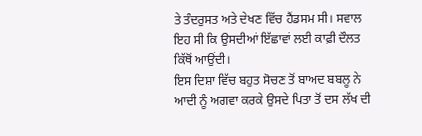ਤੇ ਤੰਦਰੁਸਤ ਅਤੇ ਦੇਖਣ ਵਿੱਚ ਹੈਂਡਸਮ ਸੀ। ਸਵਾਲ ਇਹ ਸੀ ਕਿ ਉਸਦੀਆਂ ਇੱਛਾਵਾਂ ਲਈ ਕਾਫ਼ੀ ਦੌਲਤ ਕਿੱਥੋਂ ਆਉਂਦੀ।
ਇਸ ਦਿਸ਼ਾ ਵਿੱਚ ਬਹੁਤ ਸੋਚਣ ਤੋਂ ਬਾਅਦ ਬਬਲੂ ਨੇ ਆਦੀ ਨੂੰ ਅਗਵਾ ਕਰਕੇ ਉਸਦੇ ਪਿਤਾ ਤੋਂ ਦਸ ਲੱਖ ਦੀ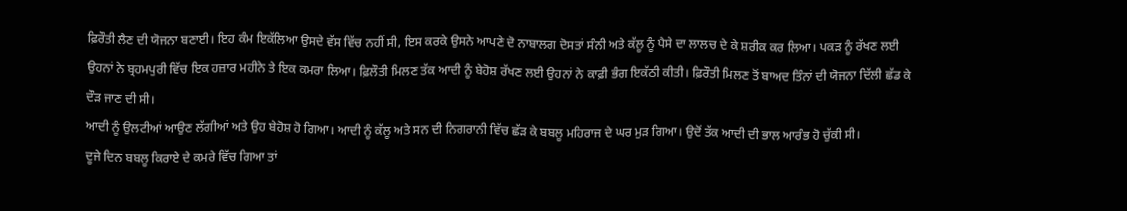ਫ਼ਿਰੌਤੀ ਲੈਣ ਦੀ ਯੋਜਨਾ ਬਣਾਈ। ਇਹ ਕੰਮ ਇਕੱਲਿਆ ਉਸਦੇ ਵੱਸ ਵਿੱਚ ਨਹੀਂ ਸੀ, ਇਸ ਕਰਕੇ ਉਸਨੇ ਆਪਣੇ ਦੋ ਨਾਬਾਲਗ ਦੋਸਤਾਂ ਸੰਨੀ ਅਤੇ ਕੱਲੂ ਨੂੰ ਪੈਸੇ ਦਾ ਲਾਲਚ ਦੇ ਕੇ ਸ਼ਰੀਕ ਕਰ ਲਿਆ। ਪਕੜ ਨੂੰ ਰੱਖਣ ਲਈ ਉਹਨਾਂ ਨੇ ਬ੍ਰਹਮਪੁਰੀ ਵਿੱਚ ਇਕ ਹਜ਼ਾਰ ਮਹੀਨੇ ਤੇ ਇਕ ਕਮਰਾ ਲਿਆ। ਫ਼ਿਲੌਤੀ ਮਿਲਣ ਤੱਕ ਆਦੀ ਨੂੰ ਬੇਹੋਸ਼ ਰੱਖਣ ਲਈ ਉਹਨਾਂ ਨੇ ਕਾਫ਼ੀ ਭੰਗ ਇਕੱਠੀ ਕੀਤੀ। ਫ਼ਿਰੌਤੀ ਮਿਲਣ ਤੋਂ ਬਾਅਦ ਤਿੰਨਾਂ ਦੀ ਯੋਜਨਾ ਦਿੱਲੀ ਛੱਡ ਕੇ ਦੌੜ ਜਾਣ ਦੀ ਸੀ।
ਆਦੀ ਨੂੰ ਉਲਟੀਆਂ ਆਉਣ ਲੱਗੀਆਂ ਅਤੇ ਉਹ ਬੇਹੋਸ਼ ਹੋ ਗਿਆ। ਆਦੀ ਨੂੰ ਕੱਲੂ ਅਤੇ ਸਨ ਦੀ ਨਿਗਰਾਨੀ ਵਿੱਚ ਛੱੜ ਕੇ ਬਬਲੂ ਮਹਿਰਾਜ ਦੇ ਘਰ ਮੁੜ ਗਿਆ। ਉਦੋਂ ਤੱਕ ਆਦੀ ਦੀ ਭਾਲ ਆਰੰਭ ਹੋ ਚੁੱਕੀ ਸੀ।
ਦੂਜੇ ਦਿਨ ਬਬਲੂ ਕਿਰਾਏ ਦੇ ਕਮਰੇ ਵਿੱਚ ਗਿਆ ਤਾਂ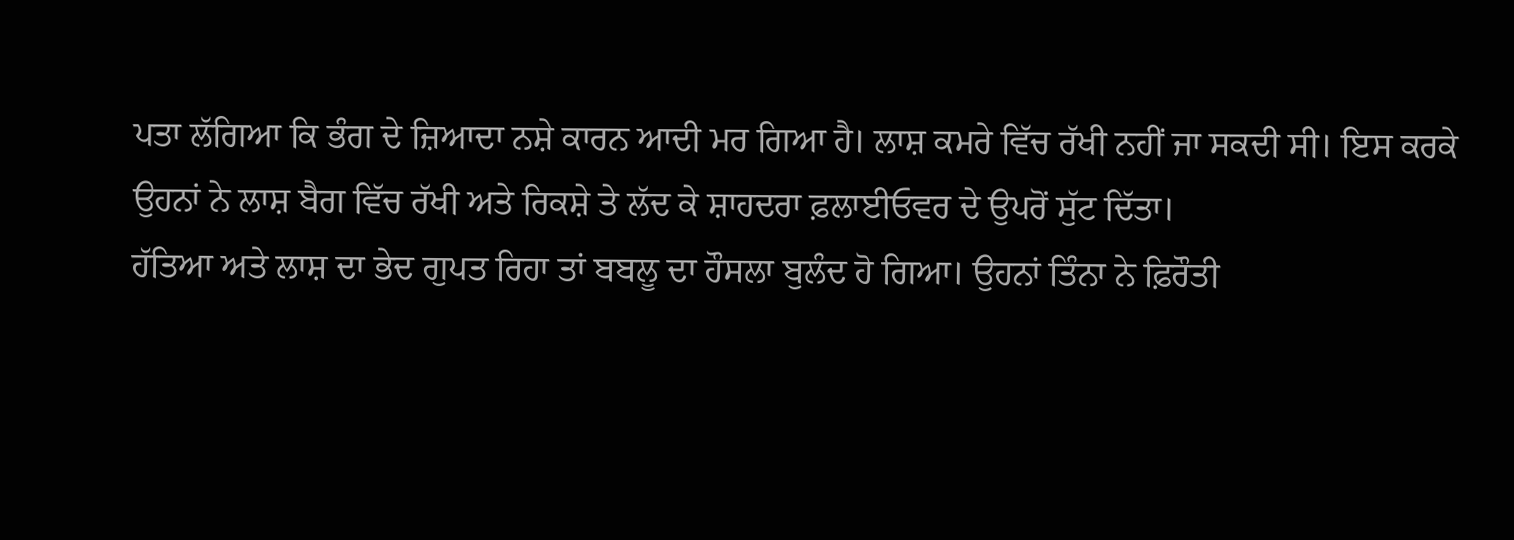ਪਤਾ ਲੱਗਿਆ ਕਿ ਭੰਗ ਦੇ ਜ਼ਿਆਦਾ ਨਸ਼ੇ ਕਾਰਨ ਆਦੀ ਮਰ ਗਿਆ ਹੈ। ਲਾਸ਼ ਕਮਰੇ ਵਿੱਚ ਰੱਖੀ ਨਹੀਂ ਜਾ ਸਕਦੀ ਸੀ। ਇਸ ਕਰਕੇ ਉਹਨਾਂ ਨੇ ਲਾਸ਼ ਬੈਗ ਵਿੱਚ ਰੱਖੀ ਅਤੇ ਰਿਕਸ਼ੇ ਤੇ ਲੱਦ ਕੇ ਸ਼ਾਹਦਰਾ ਫ਼ਲਾਈਓਵਰ ਦੇ ਉਪਰੋਂ ਸੁੱਟ ਦਿੱਤਾ।
ਹੱਤਿਆ ਅਤੇ ਲਾਸ਼ ਦਾ ਭੇਦ ਗੁਪਤ ਰਿਹਾ ਤਾਂ ਬਬਲੂ ਦਾ ਹੌਸਲਾ ਬੁਲੰਦ ਹੋ ਗਿਆ। ਉਹਨਾਂ ਤਿੰਨਾ ਨੇ ਫ਼ਿਰੌਤੀ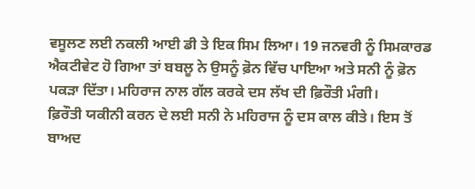ਵਸੂਲਣ ਲਈ ਨਕਲੀ ਆਈ ਡੀ ਤੇ ਇਕ ਸਿਮ ਲਿਆ। 19 ਜਨਵਰੀ ਨੂੰ ਸਿਮਕਾਰਡ ਐਕਟੀਵੇਟ ਹੋ ਗਿਆ ਤਾਂ ਬਬਲੂ ਨੇ ਉਸਨੂੰ ਫ਼ੋਨ ਵਿੱਚ ਪਾਇਆ ਅਤੇ ਸਨੀ ਨੂੰ ਫ਼ੋਨ ਪਕੜਾ ਦਿੱਤਾ। ਮਹਿਰਾਜ ਨਾਲ ਗੱਲ ਕਰਕੇ ਦਸ ਲੱਖ ਦੀ ਫ਼ਿਰੌਤੀ ਮੰਗੀ।
ਫ਼ਿਰੌਤੀ ਯਕੀਨੀ ਕਰਨ ਦੇ ਲਈ ਸਨੀ ਨੇ ਮਹਿਰਾਜ ਨੂੰ ਦਸ ਕਾਲ ਕੀਤੇ। ਇਸ ਤੋਂ ਬਾਅਦ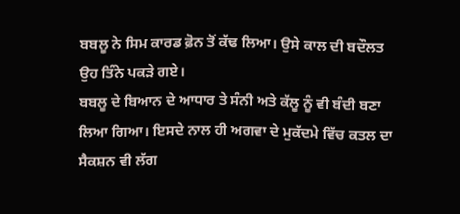ਬਬਲੂ ਨੇ ਸਿਮ ਕਾਰਡ ਫ਼ੋਨ ਤੋਂ ਕੱਢ ਲਿਆ। ਉਸੇ ਕਾਲ ਦੀ ਬਦੌਲਤ ਉਹ ਤਿੰਨੇ ਪਕੜੇ ਗਏ।
ਬਬਲੂ ਦੇ ਬਿਆਨ ਦੇ ਆਧਾਰ ਤੇ ਸੰਨੀ ਅਤੇ ਕੱਲੂ ਨੂੰ ਵੀ ਬੰਦੀ ਬਣਾ ਲਿਆ ਗਿਆ। ਇਸਦੇ ਨਾਲ ਹੀ ਅਗਵਾ ਦੇ ਮੁਕੱਦਮੇ ਵਿੱਚ ਕਤਲ ਦਾ ਸੈਕਸ਼ਨ ਵੀ ਲੱਗ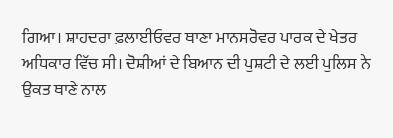ਗਿਆ। ਸ਼ਾਹਦਰਾ ਫ਼ਲਾਈਓਵਰ ਥਾਣਾ ਮਾਨਸਰੋਵਰ ਪਾਰਕ ਦੇ ਖੇਤਰ ਅਧਿਕਾਰ ਵਿੱਚ ਸੀ। ਦੋਸ਼ੀਆਂ ਦੇ ਬਿਆਨ ਦੀ ਪੁਸ਼ਟੀ ਦੇ ਲਈ ਪੁਲਿਸ ਨੇ ਉਕਤ ਥਾਣੇ ਨਾਲ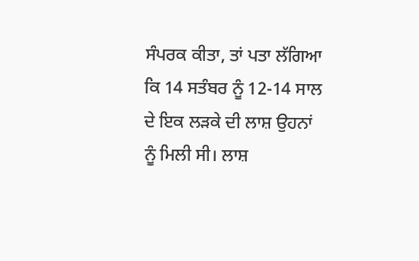ਸੰਪਰਕ ਕੀਤਾ, ਤਾਂ ਪਤਾ ਲੱਗਿਆ ਕਿ 14 ਸਤੰਬਰ ਨੂੰ 12-14 ਸਾਲ ਦੇ ਇਕ ਲੜਕੇ ਦੀ ਲਾਸ਼ ਉਹਨਾਂ ਨੂੰ ਮਿਲੀ ਸੀ। ਲਾਸ਼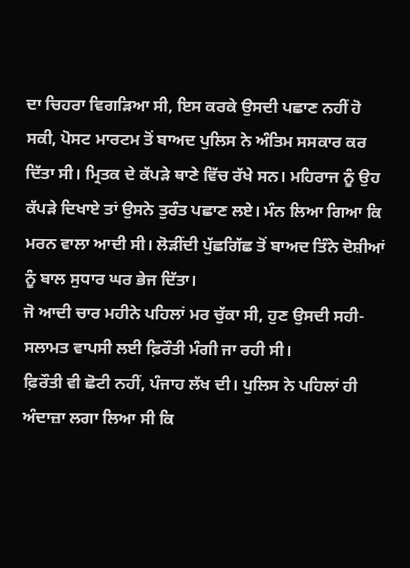ਦਾ ਚਿਹਰਾ ਵਿਗੜਿਆ ਸੀ, ਇਸ ਕਰਕੇ ਉਸਦੀ ਪਛਾਣ ਨਹੀਂ ਹੋ ਸਕੀ, ਪੋਸਟ ਮਾਰਟਮ ਤੋਂ ਬਾਅਦ ਪੁਲਿਸ ਨੇ ਅੰਤਿਮ ਸਸਕਾਰ ਕਰ ਦਿੱਤਾ ਸੀ। ਮ੍ਰਿਤਕ ਦੇ ਕੱਪੜੇ ਥਾਣੇ ਵਿੱਚ ਰੱਖੇ ਸਨ। ਮਹਿਰਾਜ ਨੂੰ ਉਹ ਕੱਪੜੇ ਦਿਖਾਏ ਤਾਂ ਉਸਨੇ ਤੁਰੰਤ ਪਛਾਣ ਲਏ। ਮੰਨ ਲਿਆ ਗਿਆ ਕਿ ਮਰਨ ਵਾਲਾ ਆਦੀ ਸੀ। ਲੋੜੀਂਦੀ ਪੁੱਛਗਿੱਛ ਤੋਂ ਬਾਅਦ ਤਿੰਨੇ ਦੋਸ਼ੀਆਂ ਨੂੰ ਬਾਲ ਸੁਧਾਰ ਘਰ ਭੇਜ ਦਿੱਤਾ।
ਜੋ ਆਦੀ ਚਾਰ ਮਹੀਨੇ ਪਹਿਲਾਂ ਮਰ ਚੁੱਕਾ ਸੀ, ਹੁਣ ਉਸਦੀ ਸਹੀ-ਸਲਾਮਤ ਵਾਪਸੀ ਲਈ ਫ਼ਿਰੌਤੀ ਮੰਗੀ ਜਾ ਰਹੀ ਸੀ।
ਫ਼ਿਰੌਤੀ ਵੀ ਛੋਟੀ ਨਹੀਂ, ਪੰਜਾਹ ਲੱਖ ਦੀ। ਪੁਲਿਸ ਨੇ ਪਹਿਲਾਂ ਹੀ ਅੰਦਾਜ਼ਾ ਲਗਾ ਲਿਆ ਸੀ ਕਿ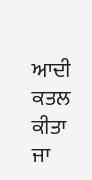ਆਦੀ ਕਤਲ ਕੀਤਾ ਜਾ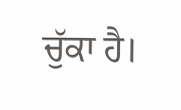ਚੁੱਕਾ ਹੈ।